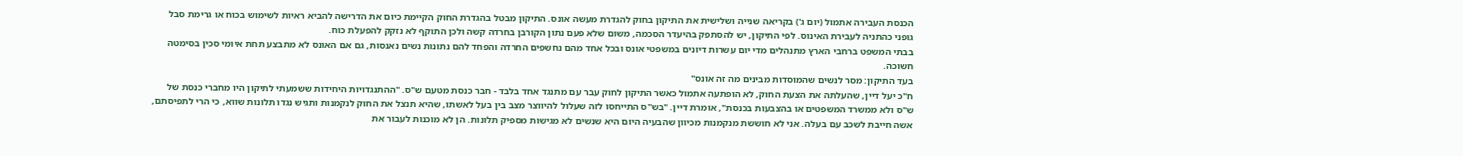הכנסת העבירה אתמול (יום ג') בקריאה שנייה ושלישית את התיקון בחוק להגדרת מעשה אונס. התיקון מבטל בהגדרת החוק הקיימת כיום את הדרישה להביא ראיות לשימוש בכוח או גרימת סבל גופני כהתניה לעבירת האינוס. לפי התיקון, יש להסתפק בהיעדר הסכמה, משום שלא פעם נתון הקורבן בחרדה קשה ולכן התוקף לא נזקק להפעלת כוח.
בבתי המשפט ברחבי הארץ מתנהלים מדי יום עשרות דיונים במשפטי אונס ובכל אחד מהם נחשפים החרדה והפחד להם נתונות נשים נאנסות, גם אם האונס לא מתבצע תחת איומי סכין בסימטה חשוכה.
בעד התיקון: מסר לנשים שהמוסדות מבינים מה זה אונס"
ח"כ יעל דיין, שהעלתה את הצעת החוק, לא הופתעה אתמול כאשר התיקון לחוק עבר עם מתנגד אחד בלבד - חבר כנסת מטעם ש"ס. "ההתנגדויות היחידות ששמעתי לתיקון היו מחברי כנסת של ש"ס ולא ממשרד המשפטים או בהצבעות בכנסת", אומרת דיין. "בש"ס התייחסו לזה שעלול להיווצר מצב בין בעל לאשתו, שהיא תנצל את החוק לנקמנות ותגיש נגדו תלונות שווא, כי הרי לתפיסתם, אשה חייבת לשכב עם בעלה. אני לא חוששת מנקמנות מכיוון שהבעיה היום היא שנשים לא מגישות מספיק תלונות. הן לא מוכנות לעבור את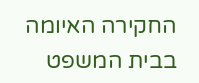החקירה האיומה בבית המשפט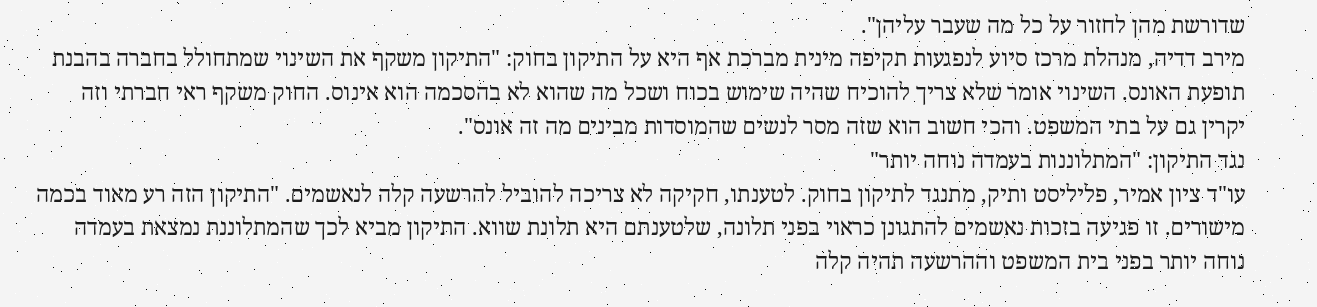שדורשת מהן לחזור על כל מה שעבר עליהן".
מירב דדיה, מנהלת מרכז סיוע לנפגעות תקיפה מינית מברכת אף היא על התיקון בחוק: "התיקון משקף את השינוי שמתחולל בחברה בהבנת תופעת האונס. השינוי אומר שלא צריך להוכיח שהיה שימוש בכוח ושכל מה שהוא לא בהסכמה הוא אינוס. החוק משקף ראי חברתי וזה יקרין גם על בתי המשפט. והכי חשוב הוא שזה מסר לנשים שהמוסדות מבינים מה זה אונס".
נגד התיקון: "המתלוננות בעמדה נוחה יותר"
עו"ד ציון אמיר, פליליסט ותיק, מתנגד לתיקון בחוק. לטענתו, חקיקה לא צריכה להוביל להרשעה קלה לנאשמים. "התיקון הזה רע מאוד בכמה מישורים. זו פגיעה בזכות נאשמים להתגונן כראוי בפני תלונה, שלטענתם היא תלונת שווא. התיקון מביא לכך שהמתלוננת נמצאת בעמדה נוחה יותר בפני בית המשפט וההרשעה תהיה קלה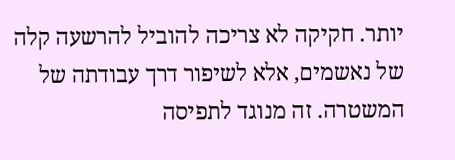יותר. חקיקה לא צריכה להוביל להרשעה קלה של נאשמים, אלא לשיפור דרך עבודתה של המשטרה. זה מנוגד לתפיסה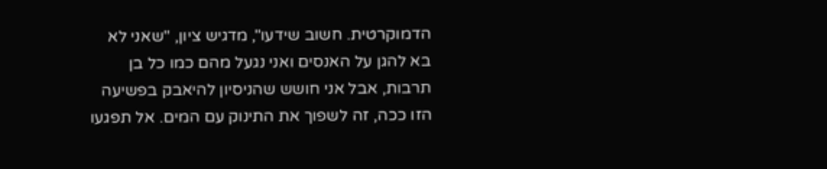הדמוקרטית. חשוב שידעו", מדגיש ציון, "שאני לא בא להגן על האנסים ואני נגעל מהם כמו כל בן תרבות, אבל אני חושש שהניסיון להיאבק בפשיעה הזו ככה, זה לשפוך את התינוק עם המים. אל תפגעו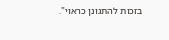בזכות להתגונן כראוי".